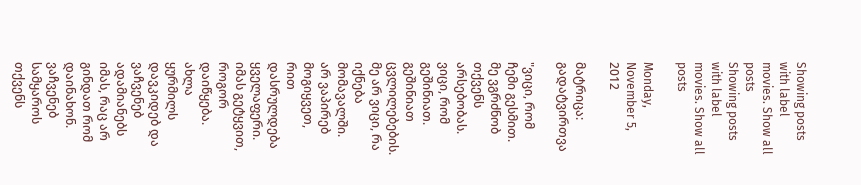Showing posts with label movies. Show all posts
Showing posts with label movies. Show all posts

Monday, November 5, 2012

მატრიცა: გადატვირთვა

"ვიცი, რომ ჩემი გესმით. მე ვგრძნობ თქვენს არსებობას. ვიცი, რომ გეშინიათ. გეშინიათ ცვლილებების. მე არ ვიცი, რა იქნება მომავალში. არ ვაპირებ მოგიყვეთ, რით დასრულდება ყველაფერი. იმას გეტყვით, როგორ დაიწყება. ახლა ყურმილს დავკიდებ და ვაჩვენებ ადამიანებს იმას, რაც არ გინდათ რომ დაინახონ. ვაჩვენებ სამყაროს თქვენს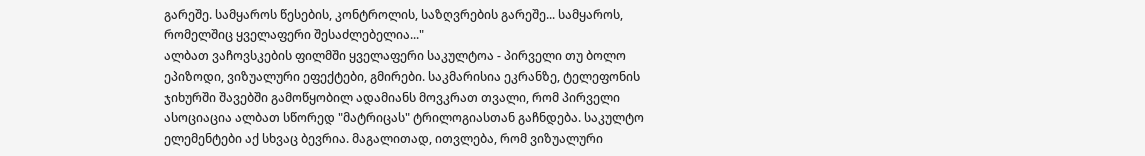გარეშე. სამყაროს წესების, კონტროლის, საზღვრების გარეშე... სამყაროს, რომელშიც ყველაფერი შესაძლებელია..."
ალბათ ვაჩოვსკების ფილმში ყველაფერი საკულტოა - პირველი თუ ბოლო ეპიზოდი, ვიზუალური ეფექტები, გმირები. საკმარისია ეკრანზე, ტელეფონის ჯიხურში შავებში გამოწყობილ ადამიანს მოვკრათ თვალი, რომ პირველი ასოციაცია ალბათ სწორედ "მატრიცას" ტრილოგიასთან გაჩნდება. საკულტო ელემენტები აქ სხვაც ბევრია. მაგალითად, ითვლება, რომ ვიზუალური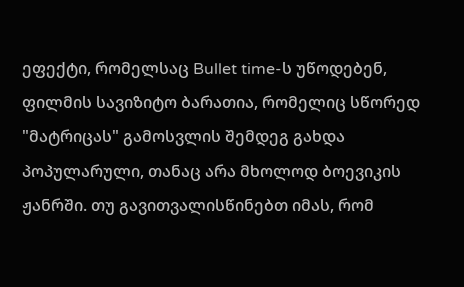ეფექტი, რომელსაც Bullet time-ს უწოდებენ, ფილმის სავიზიტო ბარათია, რომელიც სწორედ "მატრიცას" გამოსვლის შემდეგ გახდა პოპულარული, თანაც არა მხოლოდ ბოევიკის ჟანრში. თუ გავითვალისწინებთ იმას, რომ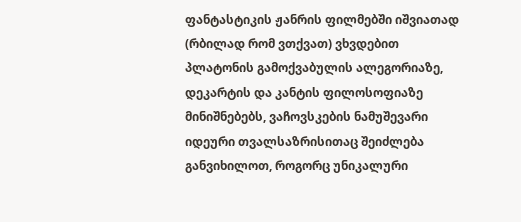ფანტასტიკის ჟანრის ფილმებში იშვიათად (რბილად რომ ვთქვათ) ვხვდებით პლატონის გამოქვაბულის ალეგორიაზე, დეკარტის და კანტის ფილოსოფიაზე მინიშნებებს, ვაჩოვსკების ნამუშევარი იდეური თვალსაზრისითაც შეიძლება განვიხილოთ, როგორც უნიკალური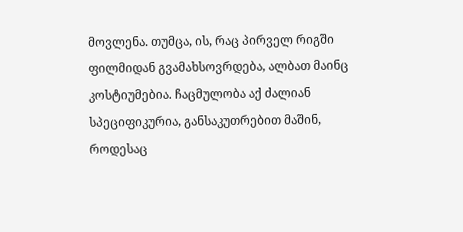მოვლენა. თუმცა, ის, რაც პირველ რიგში ფილმიდან გვამახსოვრდება, ალბათ მაინც კოსტიუმებია. ჩაცმულობა აქ ძალიან სპეციფიკურია, განსაკუთრებით მაშინ, როდესაც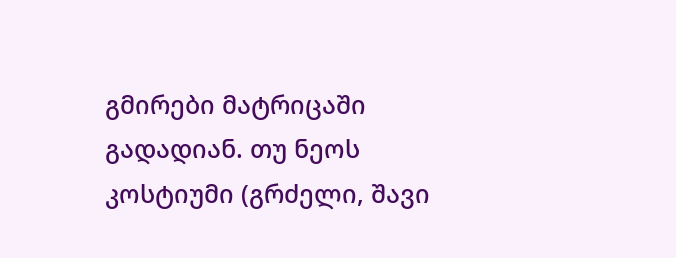გმირები მატრიცაში გადადიან. თუ ნეოს კოსტიუმი (გრძელი, შავი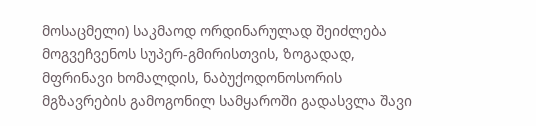მოსაცმელი) საკმაოდ ორდინარულად შეიძლება მოგვეჩვენოს სუპერ-გმირისთვის, ზოგადად, მფრინავი ხომალდის, ნაბუქოდონოსორის მგზავრების გამოგონილ სამყაროში გადასვლა შავი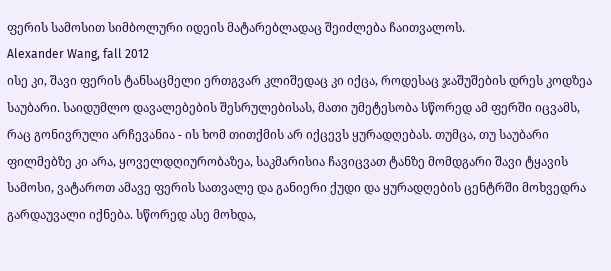ფერის სამოსით სიმბოლური იდეის მატარებლადაც შეიძლება ჩაითვალოს.
Alexander Wang, fall 2012
ისე კი, შავი ფერის ტანსაცმელი ერთგვარ კლიშედაც კი იქცა, როდესაც ჯაშუშების დრეს კოდზეა საუბარი. საიდუმლო დავალებების შესრულებისას, მათი უმეტესობა სწორედ ამ ფერში იცვამს, რაც გონივრული არჩევანია - ის ხომ თითქმის არ იქცევს ყურადღებას. თუმცა, თუ საუბარი ფილმებზე კი არა, ყოველდღიურობაზეა, საკმარისია ჩავიცვათ ტანზე მომდგარი შავი ტყავის სამოსი, ვატაროთ ამავე ფერის სათვალე და განიერი ქუდი და ყურადღების ცენტრში მოხვედრა გარდაუვალი იქნება. სწორედ ასე მოხდა,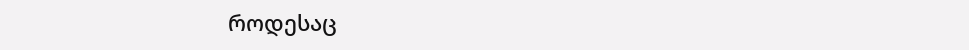როდესაც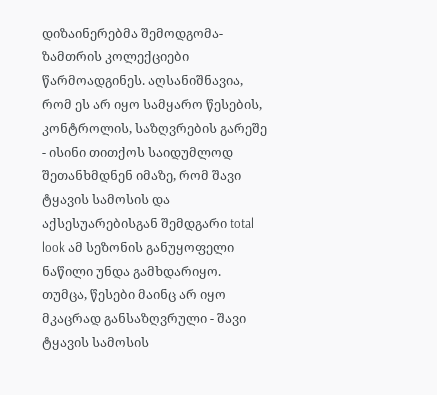დიზაინერებმა შემოდგომა-ზამთრის კოლექციები წარმოადგინეს. აღსანიშნავია, რომ ეს არ იყო სამყარო წესების, კონტროლის, საზღვრების გარეშე - ისინი თითქოს საიდუმლოდ შეთანხმდნენ იმაზე, რომ შავი ტყავის სამოსის და აქსესუარებისგან შემდგარი total look ამ სეზონის განუყოფელი ნაწილი უნდა გამხდარიყო.
თუმცა, წესები მაინც არ იყო მკაცრად განსაზღვრული - შავი ტყავის სამოსის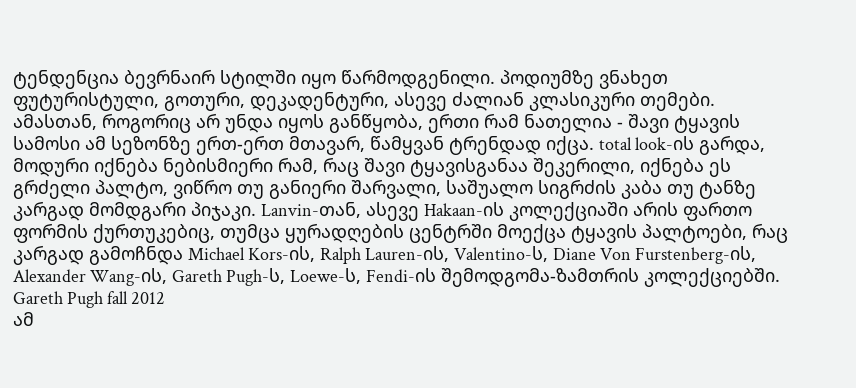ტენდენცია ბევრნაირ სტილში იყო წარმოდგენილი. პოდიუმზე ვნახეთ ფუტურისტული, გოთური, დეკადენტური, ასევე ძალიან კლასიკური თემები. ამასთან, როგორიც არ უნდა იყოს განწყობა, ერთი რამ ნათელია - შავი ტყავის სამოსი ამ სეზონზე ერთ-ერთ მთავარ, წამყვან ტრენდად იქცა. total look-ის გარდა, მოდური იქნება ნებისმიერი რამ, რაც შავი ტყავისგანაა შეკერილი, იქნება ეს გრძელი პალტო, ვიწრო თუ განიერი შარვალი, საშუალო სიგრძის კაბა თუ ტანზე კარგად მომდგარი პიჯაკი. Lanvin-თან, ასევე Hakaan-ის კოლექციაში არის ფართო ფორმის ქურთუკებიც, თუმცა ყურადღების ცენტრში მოექცა ტყავის პალტოები, რაც კარგად გამოჩნდა Michael Kors-ის, Ralph Lauren-ის, Valentino-ს, Diane Von Furstenberg-ის, Alexander Wang-ის, Gareth Pugh-ს, Loewe-ს, Fendi-ის შემოდგომა-ზამთრის კოლექციებში.
Gareth Pugh fall 2012
ამ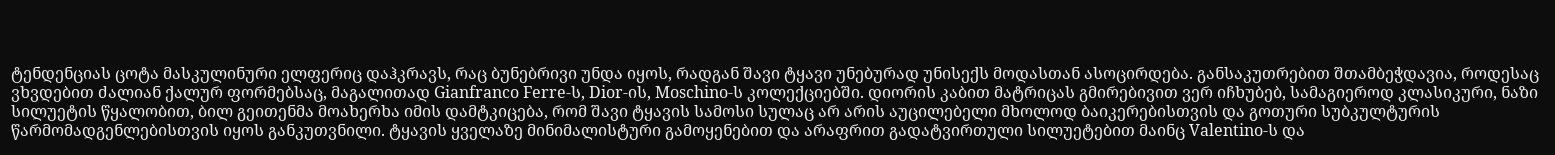ტენდენციას ცოტა მასკულინური ელფერიც დაჰკრავს, რაც ბუნებრივი უნდა იყოს, რადგან შავი ტყავი უნებურად უნისექს მოდასთან ასოცირდება. განსაკუთრებით შთამბეჭდავია, როდესაც ვხვდებით ძალიან ქალურ ფორმებსაც, მაგალითად Gianfranco Ferre-ს, Dior-ის, Moschino-ს კოლექციებში. დიორის კაბით მატრიცას გმირებივით ვერ იჩხუბებ, სამაგიეროდ კლასიკური, ნაზი სილუეტის წყალობით, ბილ გეითენმა მოახერხა იმის დამტკიცება, რომ შავი ტყავის სამოსი სულაც არ არის აუცილებელი მხოლოდ ბაიკერებისთვის და გოთური სუბკულტურის წარმომადგენლებისთვის იყოს განკუთვნილი. ტყავის ყველაზე მინიმალისტური გამოყენებით და არაფრით გადატვირთული სილუეტებით მაინც Valentino-ს და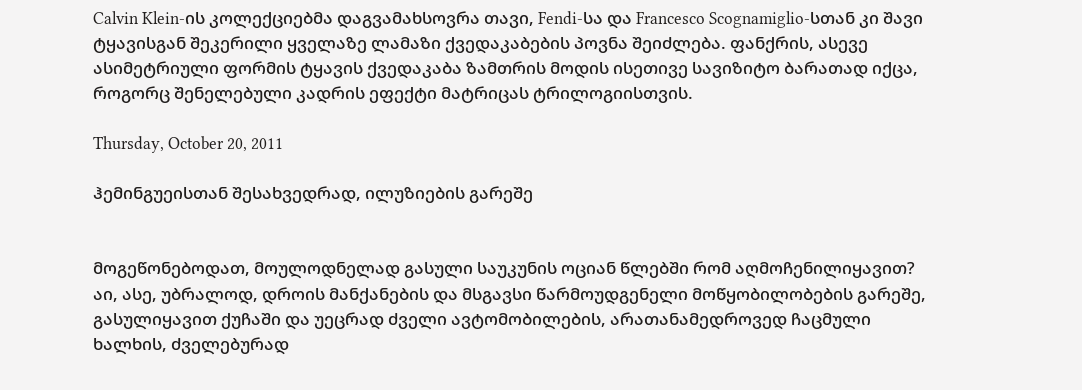Calvin Klein-ის კოლექციებმა დაგვამახსოვრა თავი, Fendi-სა და Francesco Scognamiglio-სთან კი შავი ტყავისგან შეკერილი ყველაზე ლამაზი ქვედაკაბების პოვნა შეიძლება. ფანქრის, ასევე ასიმეტრიული ფორმის ტყავის ქვედაკაბა ზამთრის მოდის ისეთივე სავიზიტო ბარათად იქცა, როგორც შენელებული კადრის ეფექტი მატრიცას ტრილოგიისთვის.

Thursday, October 20, 2011

ჰემინგუეისთან შესახვედრად, ილუზიების გარეშე


მოგეწონებოდათ, მოულოდნელად გასული საუკუნის ოციან წლებში რომ აღმოჩენილიყავით? აი, ასე, უბრალოდ, დროის მანქანების და მსგავსი წარმოუდგენელი მოწყობილობების გარეშე, გასულიყავით ქუჩაში და უეცრად ძველი ავტომობილების, არათანამედროვედ ჩაცმული ხალხის, ძველებურად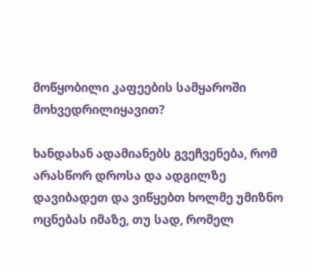მოწყობილი კაფეების სამყაროში მოხვედრილიყავით?

ხანდახან ადამიანებს გვეჩვენება, რომ არასწორ დროსა და ადგილზე დავიბადეთ და ვიწყებთ ხოლმე უმიზნო ოცნებას იმაზე, თუ სად, რომელ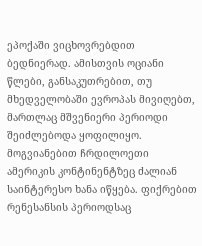ეპოქაში ვიცხოვრებდით ბედნიერად. ამისთვის ოციანი წლები, განსაკუთრებით, თუ მხედველობაში ევროპას მივიღებთ, მართლაც მშვენიერი პერიოდი შეიძლებოდა ყოფილიყო. მოგვიანებით ჩრდილოეთი ამერიკის კონტინენტზეც ძალიან საინტერესო ხანა იწყება. ფიქრებით რენესანსის პერიოდსაც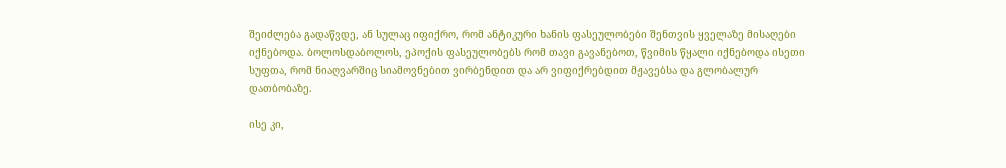შეიძლება გადაწვდე, ან სულაც იფიქრო, რომ ანტიკური ხანის ფასეულობები შენთვის ყველაზე მისაღები იქნებოდა. ბოლოსდაბოლოს, ეპოქის ფასეულობებს რომ თავი გავანებოთ, წვიმის წყალი იქნებოდა ისეთი სუფთა, რომ ნიაღვარშიც სიამოვნებით ვირბენდით და არ ვიფიქრებდით მჟავებსა და გლობალურ დათბობაზე.

ისე კი,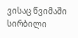ვისაც წვიმაში სირბილი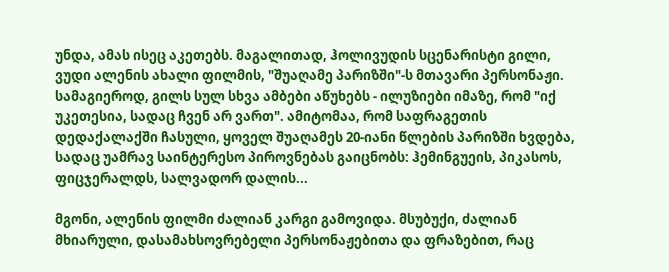უნდა, ამას ისეც აკეთებს. მაგალითად, ჰოლივუდის სცენარისტი გილი, ვუდი ალენის ახალი ფილმის, "შუაღამე პარიზში"-ს მთავარი პერსონაჟი. სამაგიეროდ, გილს სულ სხვა ამბები აწუხებს - ილუზიები იმაზე, რომ "იქ უკეთესია, სადაც ჩვენ არ ვართ". ამიტომაა, რომ საფრაგეთის დედაქალაქში ჩასული, ყოველ შუაღამეს 20-იანი წლების პარიზში ხვდება, სადაც უამრავ საინტერესო პიროვნებას გაიცნობს: ჰემინგუეის, პიკასოს, ფიცჯერალდს, სალვადორ დალის...

მგონი, ალენის ფილმი ძალიან კარგი გამოვიდა. მსუბუქი, ძალიან მხიარული, დასამახსოვრებელი პერსონაჟებითა და ფრაზებით, რაც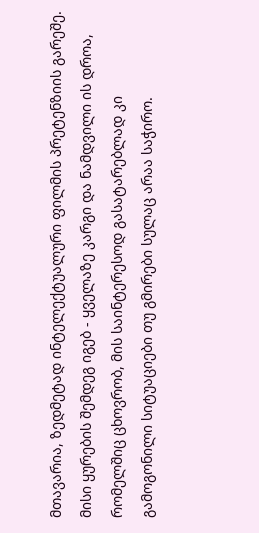მთავარია, ზედმეტად ინტელექტუალური ფილმის პრეტენზიის გარეშე. მისი ყურების შემდეგ იგებ - ყველაზე კარგი და ნამდვილი ის დროა, რომელშიც ცხოვრობ, მის საინტერესოდ გასატარებლად კი გამოგონილი სიტუაციები თუ გმირები სულაც არაა საჭირო.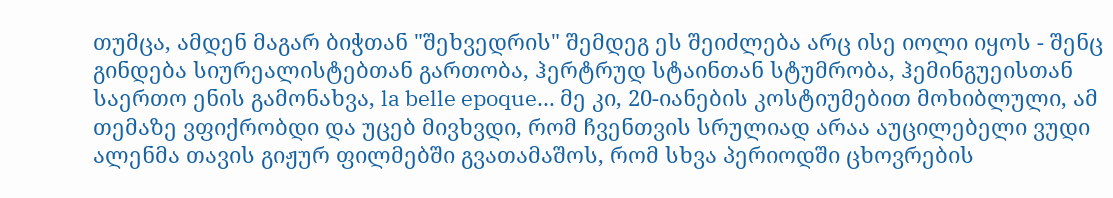თუმცა, ამდენ მაგარ ბიჭთან "შეხვედრის" შემდეგ ეს შეიძლება არც ისე იოლი იყოს - შენც გინდება სიურეალისტებთან გართობა, ჰერტრუდ სტაინთან სტუმრობა, ჰემინგუეისთან საერთო ენის გამონახვა, la belle epoque... მე კი, 20-იანების კოსტიუმებით მოხიბლული, ამ თემაზე ვფიქრობდი და უცებ მივხვდი, რომ ჩვენთვის სრულიად არაა აუცილებელი ვუდი ალენმა თავის გიჟურ ფილმებში გვათამაშოს, რომ სხვა პერიოდში ცხოვრების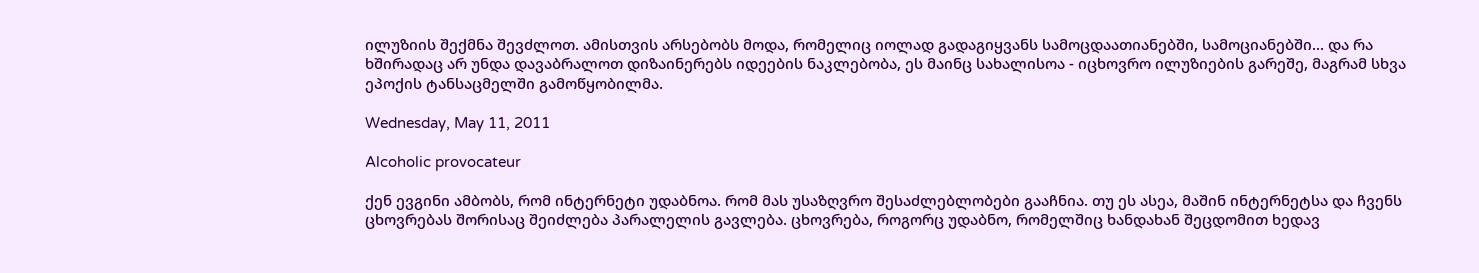ილუზიის შექმნა შევძლოთ. ამისთვის არსებობს მოდა, რომელიც იოლად გადაგიყვანს სამოცდაათიანებში, სამოციანებში... და რა ხშირადაც არ უნდა დავაბრალოთ დიზაინერებს იდეების ნაკლებობა, ეს მაინც სახალისოა - იცხოვრო ილუზიების გარეშე, მაგრამ სხვა ეპოქის ტანსაცმელში გამოწყობილმა.

Wednesday, May 11, 2011

Alcoholic provocateur

ქენ ევგინი ამბობს, რომ ინტერნეტი უდაბნოა. რომ მას უსაზღვრო შესაძლებლობები გააჩნია. თუ ეს ასეა, მაშინ ინტერნეტსა და ჩვენს ცხოვრებას შორისაც შეიძლება პარალელის გავლება. ცხოვრება, როგორც უდაბნო, რომელშიც ხანდახან შეცდომით ხედავ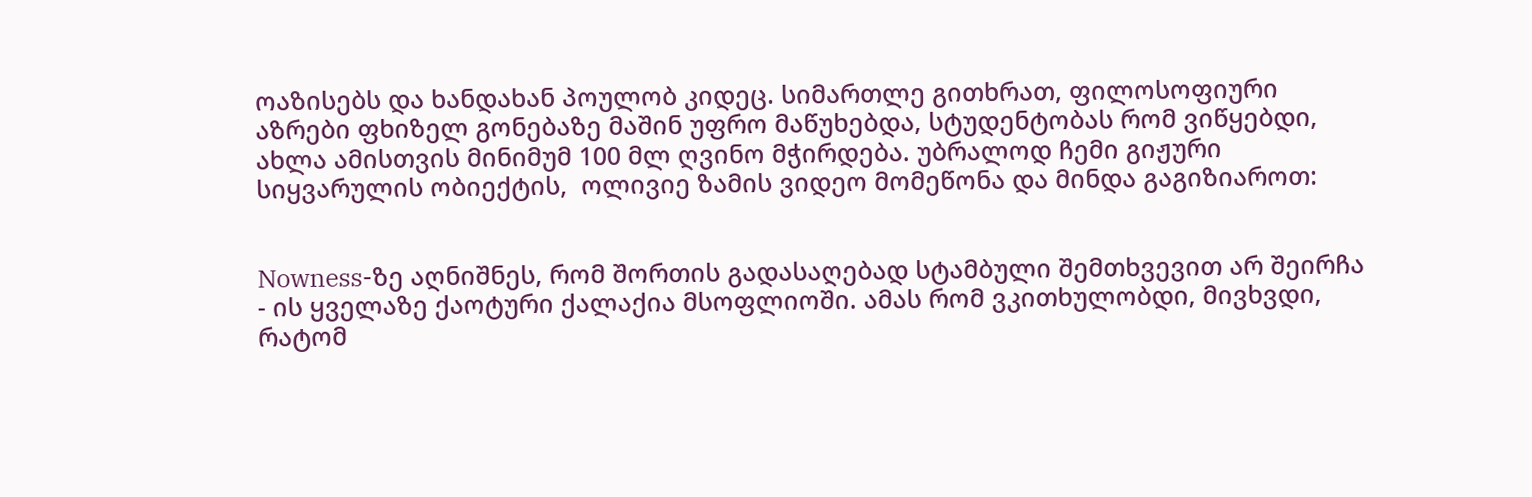ოაზისებს და ხანდახან პოულობ კიდეც. სიმართლე გითხრათ, ფილოსოფიური აზრები ფხიზელ გონებაზე მაშინ უფრო მაწუხებდა, სტუდენტობას რომ ვიწყებდი, ახლა ამისთვის მინიმუმ 100 მლ ღვინო მჭირდება. უბრალოდ ჩემი გიჟური სიყვარულის ობიექტის,  ოლივიე ზამის ვიდეო მომეწონა და მინდა გაგიზიაროთ:


Nowness-ზე აღნიშნეს, რომ შორთის გადასაღებად სტამბული შემთხვევით არ შეირჩა - ის ყველაზე ქაოტური ქალაქია მსოფლიოში. ამას რომ ვკითხულობდი, მივხვდი, რატომ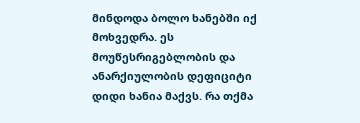მინდოდა ბოლო ხანებში იქ მოხვედრა. ეს მოუწესრიგებლობის და ანარქიულობის დეფიციტი დიდი ხანია მაქვს. რა თქმა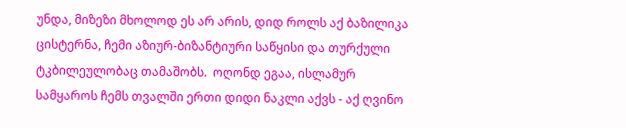უნდა, მიზეზი მხოლოდ ეს არ არის, დიდ როლს აქ ბაზილიკა ცისტერნა, ჩემი აზიურ-ბიზანტიური საწყისი და თურქული ტკბილეულობაც თამაშობს.  ოღონდ ეგაა, ისლამურ სამყაროს ჩემს თვალში ერთი დიდი ნაკლი აქვს - აქ ღვინო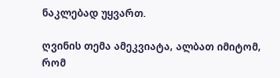ნაკლებად უყვართ.

ღვინის თემა ამეკვიატა, ალბათ იმიტომ, რომ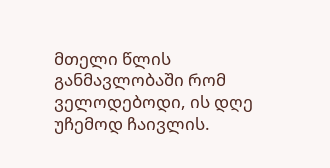მთელი წლის განმავლობაში რომ ველოდებოდი, ის დღე უჩემოდ ჩაივლის.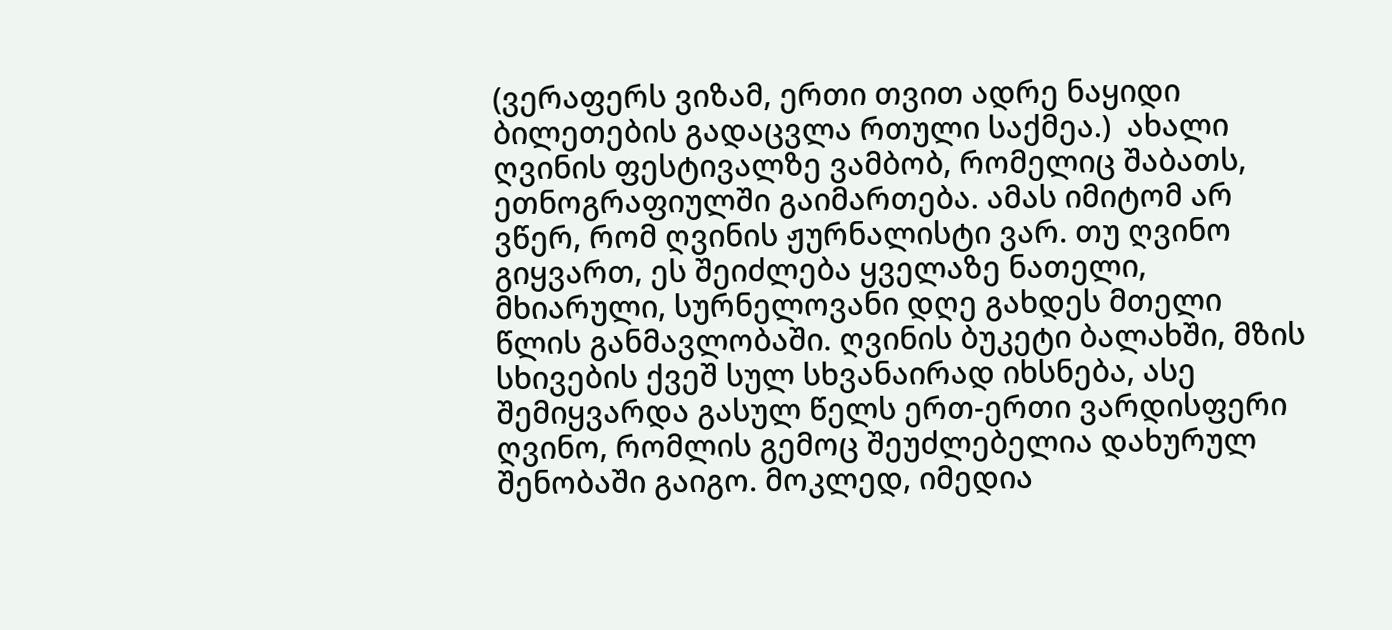(ვერაფერს ვიზამ, ერთი თვით ადრე ნაყიდი ბილეთების გადაცვლა რთული საქმეა.)  ახალი ღვინის ფესტივალზე ვამბობ, რომელიც შაბათს, ეთნოგრაფიულში გაიმართება. ამას იმიტომ არ ვწერ, რომ ღვინის ჟურნალისტი ვარ. თუ ღვინო გიყვართ, ეს შეიძლება ყველაზე ნათელი, მხიარული, სურნელოვანი დღე გახდეს მთელი წლის განმავლობაში. ღვინის ბუკეტი ბალახში, მზის სხივების ქვეშ სულ სხვანაირად იხსნება, ასე შემიყვარდა გასულ წელს ერთ-ერთი ვარდისფერი ღვინო, რომლის გემოც შეუძლებელია დახურულ შენობაში გაიგო. მოკლედ, იმედია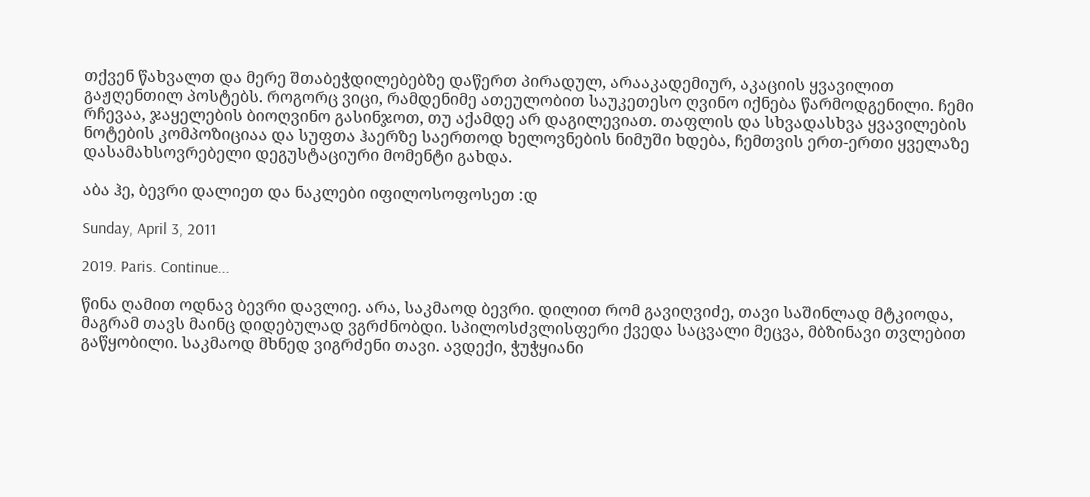თქვენ წახვალთ და მერე შთაბეჭდილებებზე დაწერთ პირადულ, არააკადემიურ, აკაციის ყვავილით გაჟღენთილ პოსტებს. როგორც ვიცი, რამდენიმე ათეულობით საუკეთესო ღვინო იქნება წარმოდგენილი. ჩემი რჩევაა, ჯაყელების ბიოღვინო გასინჯოთ, თუ აქამდე არ დაგილევიათ. თაფლის და სხვადასხვა ყვავილების ნოტების კომპოზიციაა და სუფთა ჰაერზე საერთოდ ხელოვნების ნიმუში ხდება, ჩემთვის ერთ-ერთი ყველაზე დასამახსოვრებელი დეგუსტაციური მომენტი გახდა.

აბა ჰე, ბევრი დალიეთ და ნაკლები იფილოსოფოსეთ :დ

Sunday, April 3, 2011

2019. Paris. Continue...

წინა ღამით ოდნავ ბევრი დავლიე. არა, საკმაოდ ბევრი. დილით რომ გავიღვიძე, თავი საშინლად მტკიოდა, მაგრამ თავს მაინც დიდებულად ვგრძნობდი. სპილოსძვლისფერი ქვედა საცვალი მეცვა, მბზინავი თვლებით გაწყობილი. საკმაოდ მხნედ ვიგრძენი თავი. ავდექი, ჭუჭყიანი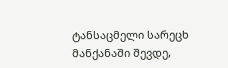ტანსაცმელი სარეცხ მანქანაში შევდე,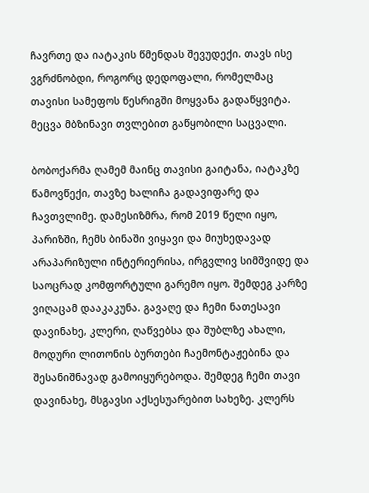ჩავრთე და იატაკის წმენდას შევუდექი. თავს ისე ვგრძნობდი, როგორც დედოფალი, რომელმაც თავისი სამეფოს წესრიგში მოყვანა გადაწყვიტა. მეცვა მბზინავი თვლებით გაწყობილი საცვალი.

ბობოქარმა ღამემ მაინც თავისი გაიტანა, იატაკზე წამოვწექი, თავზე ხალიჩა გადავიფარე და ჩავთვლიმე. დამესიზმრა, რომ 2019 წელი იყო, პარიზში, ჩემს ბინაში ვიყავი და მიუხედავად არაპარიზული ინტერიერისა, ირგვლივ სიმშვიდე და საოცრად კომფორტული გარემო იყო. შემდეგ კარზე ვიღაცამ დააკაკუნა. გავაღე და ჩემი ნათესავი დავინახე, კლერი, ღაწვებსა და შუბლზე ახალი, მოდური ლითონის ბურთები ჩაემონტაჟებინა და შესანიშნავად გამოიყურებოდა. შემდეგ ჩემი თავი დავინახე, მსგავსი აქსესუარებით სახეზე. კლერს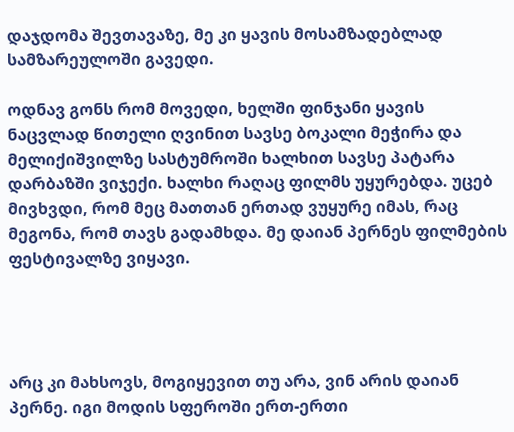დაჯდომა შევთავაზე, მე კი ყავის მოსამზადებლად სამზარეულოში გავედი.

ოდნავ გონს რომ მოვედი, ხელში ფინჯანი ყავის ნაცვლად წითელი ღვინით სავსე ბოკალი მეჭირა და მელიქიშვილზე სასტუმროში ხალხით სავსე პატარა დარბაზში ვიჯექი. ხალხი რაღაც ფილმს უყურებდა. უცებ მივხვდი, რომ მეც მათთან ერთად ვუყურე იმას, რაც მეგონა, რომ თავს გადამხდა. მე დაიან პერნეს ფილმების ფესტივალზე ვიყავი.




არც კი მახსოვს, მოგიყევით თუ არა, ვინ არის დაიან პერნე. იგი მოდის სფეროში ერთ-ერთი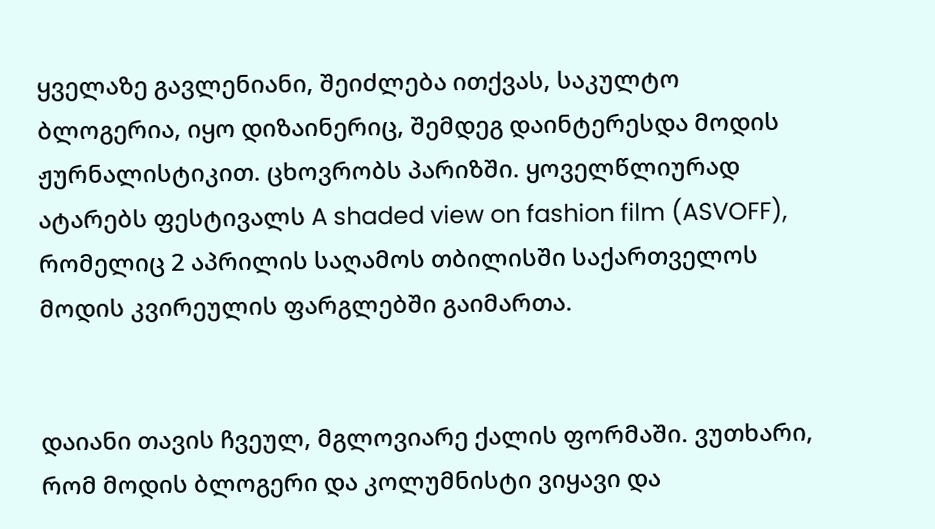ყველაზე გავლენიანი, შეიძლება ითქვას, საკულტო ბლოგერია, იყო დიზაინერიც, შემდეგ დაინტერესდა მოდის ჟურნალისტიკით. ცხოვრობს პარიზში. ყოველწლიურად ატარებს ფესტივალს A shaded view on fashion film (ASVOFF), რომელიც 2 აპრილის საღამოს თბილისში საქართველოს მოდის კვირეულის ფარგლებში გაიმართა.


დაიანი თავის ჩვეულ, მგლოვიარე ქალის ფორმაში. ვუთხარი, რომ მოდის ბლოგერი და კოლუმნისტი ვიყავი და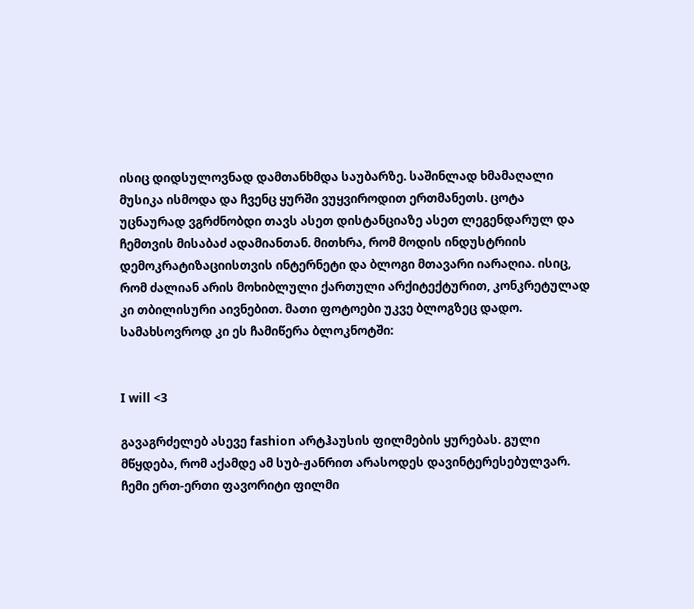ისიც დიდსულოვნად დამთანხმდა საუბარზე. საშინლად ხმამაღალი მუსიკა ისმოდა და ჩვენც ყურში ვუყვიროდით ერთმანეთს. ცოტა უცნაურად ვგრძნობდი თავს ასეთ დისტანციაზე ასეთ ლეგენდარულ და ჩემთვის მისაბაძ ადამიანთან. მითხრა, რომ მოდის ინდუსტრიის დემოკრატიზაციისთვის ინტერნეტი და ბლოგი მთავარი იარაღია. ისიც, რომ ძალიან არის მოხიბლული ქართული არქიტექტურით, კონკრეტულად კი თბილისური აივნებით. მათი ფოტოები უკვე ბლოგზეც დადო. სამახსოვროდ კი ეს ჩამიწერა ბლოკნოტში:


I will <3

გავაგრძელებ ასევე fashion არტჰაუსის ფილმების ყურებას. გული მწყდება, რომ აქამდე ამ სუბ-ჟანრით არასოდეს დავინტერესებულვარ. ჩემი ერთ-ერთი ფავორიტი ფილმი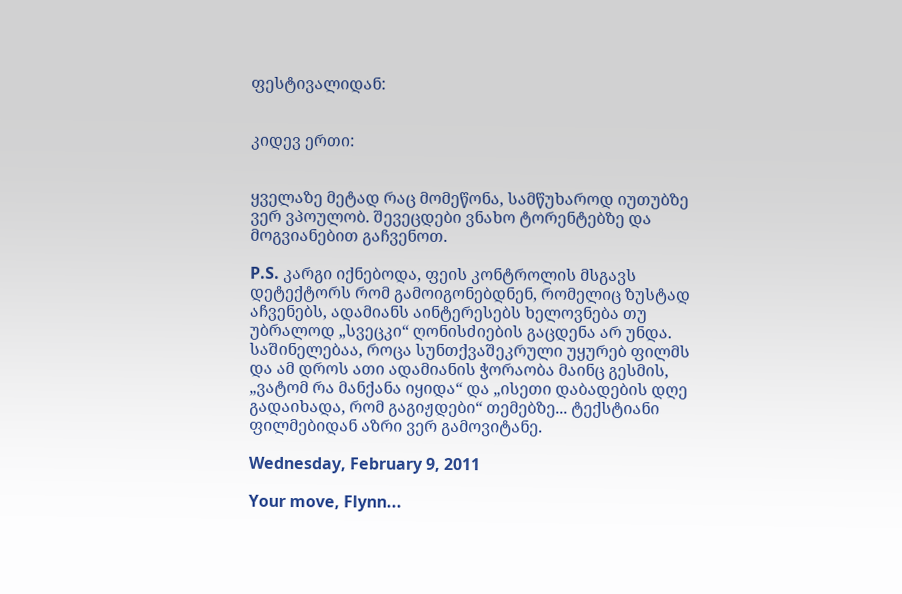ფესტივალიდან:


კიდევ ერთი:


ყველაზე მეტად რაც მომეწონა, სამწუხაროდ იუთუბზე ვერ ვპოულობ. შევეცდები ვნახო ტორენტებზე და მოგვიანებით გაჩვენოთ.

P.S. კარგი იქნებოდა, ფეის კონტროლის მსგავს დეტექტორს რომ გამოიგონებდნენ, რომელიც ზუსტად აჩვენებს, ადამიანს აინტერესებს ხელოვნება თუ უბრალოდ „სვეცკი“ ღონისძიების გაცდენა არ უნდა. საშინელებაა, როცა სუნთქვაშეკრული უყურებ ფილმს და ამ დროს ათი ადამიანის ჭორაობა მაინც გესმის, „ვატომ რა მანქანა იყიდა“ და „ისეთი დაბადების დღე გადაიხადა, რომ გაგიჟდები“ თემებზე... ტექსტიანი ფილმებიდან აზრი ვერ გამოვიტანე.

Wednesday, February 9, 2011

Your move, Flynn...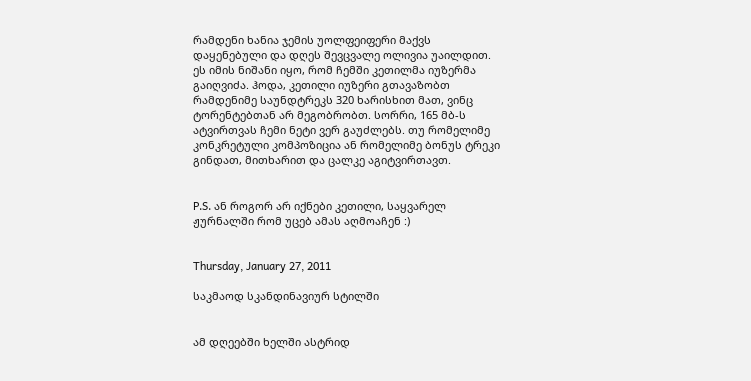რამდენი ხანია ჯემის უოლფეიფერი მაქვს დაყენებული და დღეს შევცვალე ოლივია უაილდით. ეს იმის ნიშანი იყო, რომ ჩემში კეთილმა იუზერმა გაიღვიძა. ჰოდა, კეთილი იუზერი გთავაზობთ რამდენიმე საუნდტრეკს 320 ხარისხით მათ, ვინც ტორენტებთან არ მეგობრობთ. სორრი, 165 მბ-ს ატვირთვას ჩემი ნეტი ვერ გაუძლებს. თუ რომელიმე კონკრეტული კომპოზიცია ან რომელიმე ბონუს ტრეკი გინდათ, მითხარით და ცალკე აგიტვირთავთ.


P.S. ან როგორ არ იქნები კეთილი, საყვარელ ჟურნალში რომ უცებ ამას აღმოაჩენ :)


Thursday, January 27, 2011

საკმაოდ სკანდინავიურ სტილში


ამ დღეებში ხელში ასტრიდ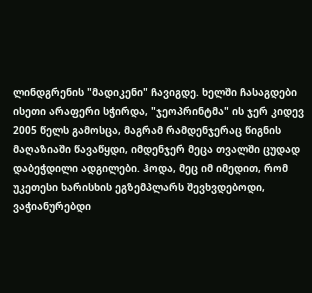ლინდგრენის "მადიკენი" ჩავიგდე. ხელში ჩასაგდები ისეთი არაფერი სჭირდა, "ჯეოპრინტმა" ის ჯერ კიდევ 2005 წელს გამოსცა, მაგრამ რამდენჯერაც წიგნის მაღაზიაში წავაწყდი, იმდენჯერ მეცა თვალში ცუდად დაბეჭდილი ადგილები. ჰოდა, მეც იმ იმედით, რომ უკეთესი ხარისხის ეგზემპლარს შევხვდებოდი, ვაჭიანურებდი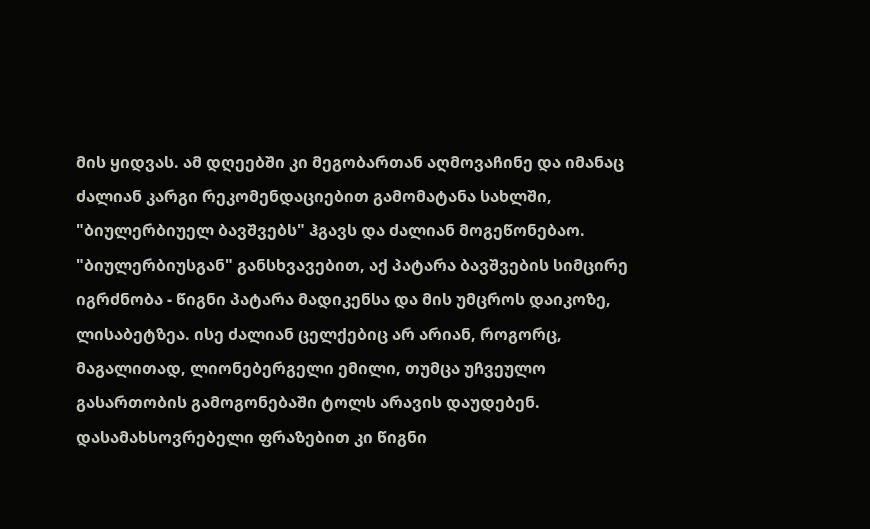მის ყიდვას. ამ დღეებში კი მეგობართან აღმოვაჩინე და იმანაც ძალიან კარგი რეკომენდაციებით გამომატანა სახლში, "ბიულერბიუელ ბავშვებს" ჰგავს და ძალიან მოგეწონებაო.
"ბიულერბიუსგან" განსხვავებით, აქ პატარა ბავშვების სიმცირე იგრძნობა - წიგნი პატარა მადიკენსა და მის უმცროს დაიკოზე, ლისაბეტზეა. ისე ძალიან ცელქებიც არ არიან, როგორც, მაგალითად, ლიონებერგელი ემილი, თუმცა უჩვეულო გასართობის გამოგონებაში ტოლს არავის დაუდებენ. დასამახსოვრებელი ფრაზებით კი წიგნი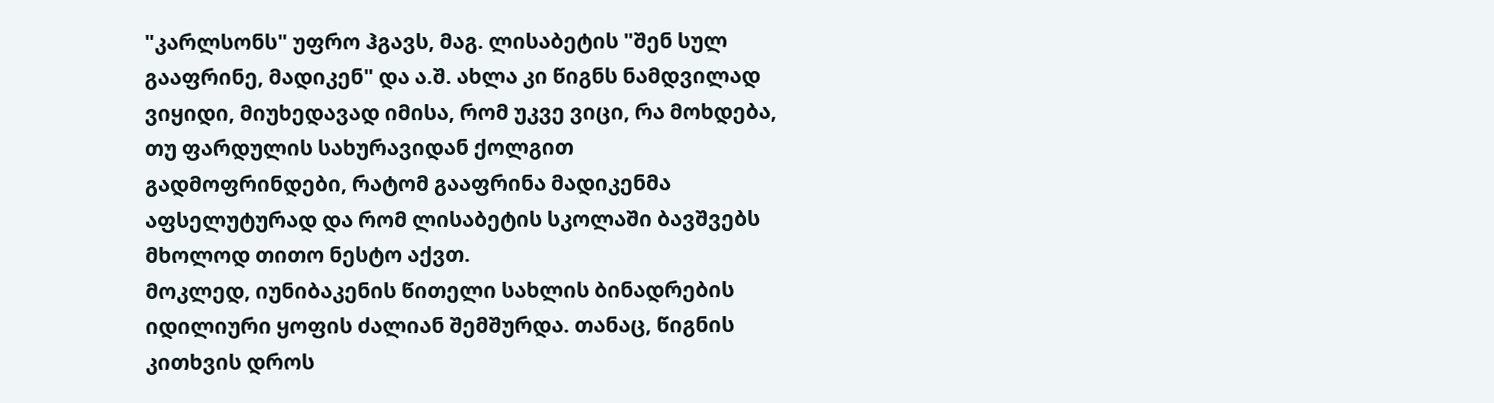"კარლსონს" უფრო ჰგავს, მაგ. ლისაბეტის "შენ სულ გააფრინე, მადიკენ" და ა.შ. ახლა კი წიგნს ნამდვილად ვიყიდი, მიუხედავად იმისა, რომ უკვე ვიცი, რა მოხდება, თუ ფარდულის სახურავიდან ქოლგით გადმოფრინდები, რატომ გააფრინა მადიკენმა აფსელუტურად და რომ ლისაბეტის სკოლაში ბავშვებს მხოლოდ თითო ნესტო აქვთ.
მოკლედ, იუნიბაკენის წითელი სახლის ბინადრების იდილიური ყოფის ძალიან შემშურდა. თანაც, წიგნის კითხვის დროს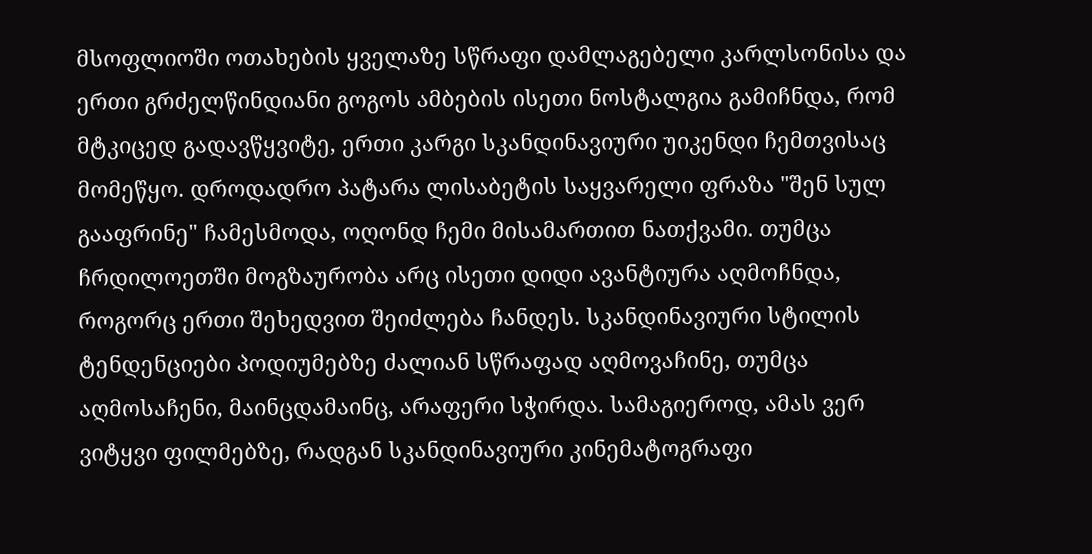მსოფლიოში ოთახების ყველაზე სწრაფი დამლაგებელი კარლსონისა და ერთი გრძელწინდიანი გოგოს ამბების ისეთი ნოსტალგია გამიჩნდა, რომ მტკიცედ გადავწყვიტე, ერთი კარგი სკანდინავიური უიკენდი ჩემთვისაც მომეწყო. დროდადრო პატარა ლისაბეტის საყვარელი ფრაზა "შენ სულ გააფრინე" ჩამესმოდა, ოღონდ ჩემი მისამართით ნათქვამი. თუმცა ჩრდილოეთში მოგზაურობა არც ისეთი დიდი ავანტიურა აღმოჩნდა, როგორც ერთი შეხედვით შეიძლება ჩანდეს. სკანდინავიური სტილის ტენდენციები პოდიუმებზე ძალიან სწრაფად აღმოვაჩინე, თუმცა აღმოსაჩენი, მაინცდამაინც, არაფერი სჭირდა. სამაგიეროდ, ამას ვერ ვიტყვი ფილმებზე, რადგან სკანდინავიური კინემატოგრაფი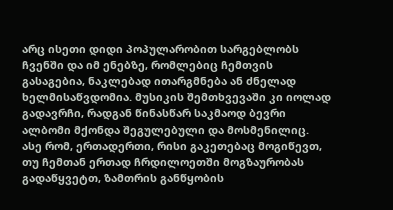არც ისეთი დიდი პოპულარობით სარგებლობს ჩვენში და იმ ენებზე, რომლებიც ჩემთვის გასაგებია, ნაკლებად ითარგმნება ან ძნელად ხელმისაწვდომია. მუსიკის შემთხვევაში კი იოლად გადავრჩი, რადგან წინასწარ საკმაოდ ბევრი ალბომი მქონდა შეგულებული და მოსმენილიც. ასე რომ, ერთადერთი, რისი გაკეთებაც მოგიწევთ, თუ ჩემთან ერთად ჩრდილოეთში მოგზაურობას გადაწყვეტთ, ზამთრის განწყობის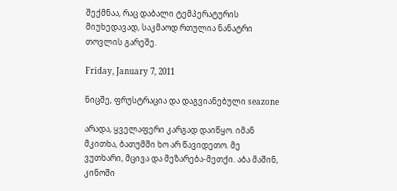შექმნაა, რაც დაბალი ტემპერატურის მიუხედავად, საკმაოდ რთულია ნანატრი თოვლის გარეშე.

Friday, January 7, 2011

ნიცშე, ფრუსტრაცია და დაგვიანებული seazone

არადა, ყველაფერი კარგად დაიწყო. იმან მკითხა, ბათუმში ხო არ წავიდეთო. მე ვუთხარი, მცივა და მეზარება-მეთქი. აბა მაშინ, კინოში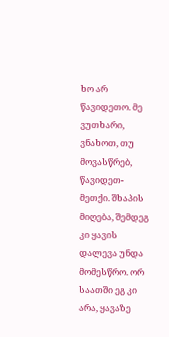ხო არ წავიდეთო. მე ვუთხარი, ვნახოთ, თუ მოვასწრებ, წავიდეთ-მეთქი. შხაპის მიღება, შემდეგ კი ყავის დალევა უნდა მომესწრო. ორ საათში ეგ კი არა, ყავაზე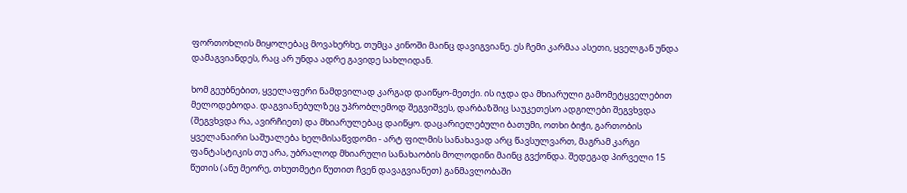ფორთოხლის მიყოლებაც მოვახერხე, თუმცა კინოში მაინც დავიგვიანე. ეს ჩემი კარმაა ასეთი, ყველგან უნდა დამაგვიანდეს, რაც არ უნდა ადრე გავიდე სახლიდან.

ხომ გეუბნებით, ყველაფერი ნამდვილად კარგად დაიწყო-მეთქი. ის იჯდა და მხიარული გამომეტყველებით მელოდებოდა. დაგვიანებულზეც უპრობლემოდ შეგვიშვეს, დარბაზშიც საუკეთესო ადგილები შეგვხვდა (შეგვხვდა რა, ავირჩიეთ) და მხიარულებაც დაიწყო. დაცარიელებული ბათუმი, ოთხი ბიჭი, გართობის ყველანაირი საშუალება ხელმისაწვდომი - არტ ფილმის სანახავად არც წავსულვართ, მაგრამ კარგი ფანტასტიკის თუ არა, უბრალოდ მხიარული სანახაობის მოლოდინი მაინც გვქონდა. შედეგად პირველი 15 წუთის (ანუ მეორე, თხუთმეტი წუთით ჩვენ დავაგვიანეთ) განმავლობაში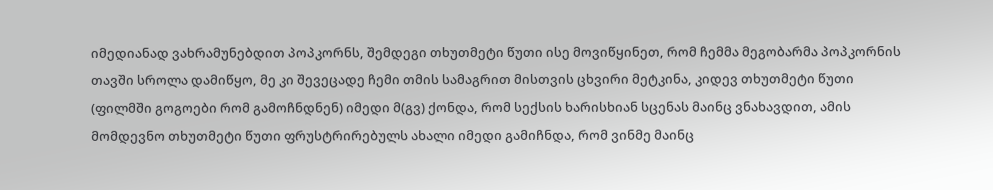იმედიანად ვახრამუნებდით პოპკორნს, შემდეგი თხუთმეტი წუთი ისე მოვიწყინეთ, რომ ჩემმა მეგობარმა პოპკორნის თავში სროლა დამიწყო, მე კი შევეცადე ჩემი თმის სამაგრით მისთვის ცხვირი მეტკინა, კიდევ თხუთმეტი წუთი (ფილმში გოგოები რომ გამოჩნდნენ) იმედი მ(გვ) ქონდა, რომ სექსის ხარისხიან სცენას მაინც ვნახავდით, ამის მომდევნო თხუთმეტი წუთი ფრუსტრირებულს ახალი იმედი გამიჩნდა, რომ ვინმე მაინც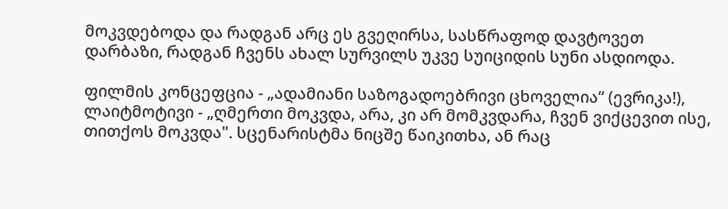მოკვდებოდა და რადგან არც ეს გვეღირსა, სასწრაფოდ დავტოვეთ დარბაზი, რადგან ჩვენს ახალ სურვილს უკვე სუიციდის სუნი ასდიოდა.

ფილმის კონცეფცია - „ადამიანი საზოგადოებრივი ცხოველია“ (ევრიკა!), ლაიტმოტივი - „ღმერთი მოკვდა, არა, კი არ მომკვდარა, ჩვენ ვიქცევით ისე, თითქოს მოკვდა". სცენარისტმა ნიცშე წაიკითხა, ან რაც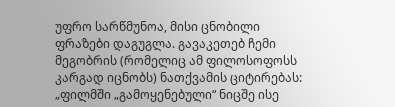უფრო სარწმუნოა, მისი ცნობილი ფრაზები დაგუგლა. გავაკეთებ ჩემი მეგობრის (რომელიც ამ ფილოსოფოსს კარგად იცნობს) ნათქვამის ციტირებას: „ფილმში „გამოყენებული“ ნიცშე ისე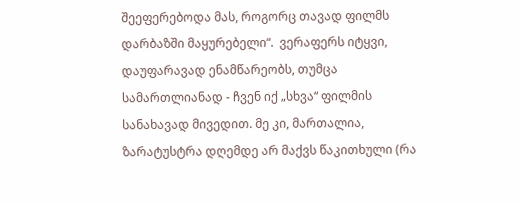შეეფერებოდა მას, როგორც თავად ფილმს დარბაზში მაყურებელი“.  ვერაფერს იტყვი, დაუფარავად ენამწარეობს, თუმცა სამართლიანად - ჩვენ იქ „სხვა“ ფილმის სანახავად მივედით. მე კი, მართალია, ზარატუსტრა დღემდე არ მაქვს წაკითხული (რა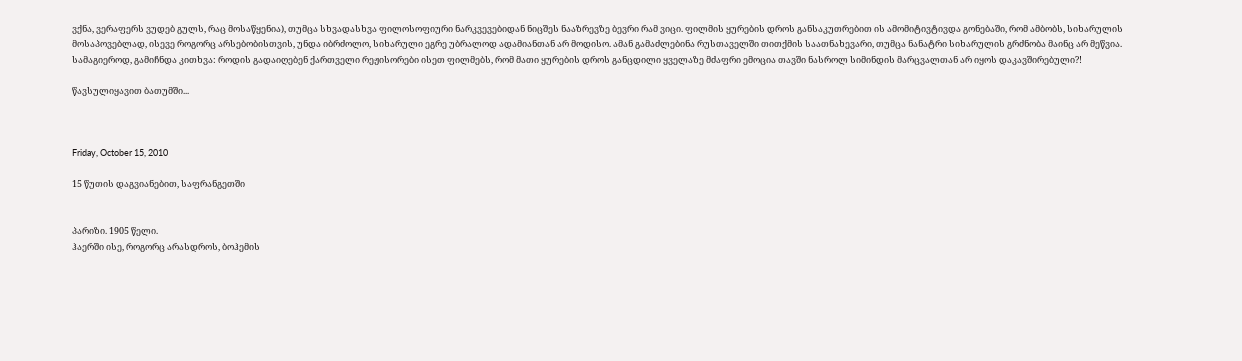ვქნა, ვერაფერს ვუდებ გულს, რაც მოსაწყენია), თუმცა სხვადასხვა ფილოსოფიური ნარკვევებიდან ნიცშეს ნააზრევზე ბევრი რამ ვიცი. ფილმის ყურების დროს განსაკუთრებით ის ამომიტივტივდა გონებაში, რომ ამბობს, სიხარულის მოსაპოვებლად, ისევე როგორც არსებობისთვის, უნდა იბრძოლო, სიხარული ეგრე უბრალოდ ადამიანთან არ მოდისო. ამან გამაძლებინა რუსთაველში თითქმის საათნახევარი, თუმცა ნანატრი სიხარულის გრძნობა მაინც არ მეწვია. სამაგიეროდ, გამიჩნდა კითხვა: როდის გადაიღებენ ქართველი რეჟისორები ისეთ ფილმებს, რომ მათი ყურების დროს განცდილი ყველაზე მძაფრი ემოცია თავში ნასროლ სიმინდის მარცვალთან არ იყოს დაკავშირებული?!

წავსულიყავით ბათუმში...



Friday, October 15, 2010

15 წუთის დაგვიანებით, საფრანგეთში


პარიზი. 1905 წელი.
ჰაერში ისე, როგორც არასდროს, ბოჰემის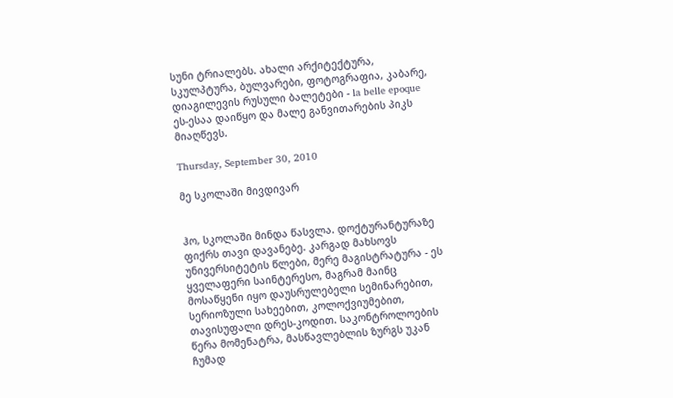სუნი ტრიალებს. ახალი არქიტექტურა, სკულპტურა, ბულვარები, ფოტოგრაფია, კაბარე, დიაგილევის რუსული ბალეტები - la belle epoque ეს-ესაა დაიწყო და მალე განვითარების პიკს მიაღწევს.

Thursday, September 30, 2010

მე სკოლაში მივდივარ


ჰო, სკოლაში მინდა წასვლა. დოქტურანტურაზე ფიქრს თავი დავანებე. კარგად მახსოვს უნივერსიტეტის წლები, მერე მაგისტრატურა - ეს ყველაფერი საინტერესო, მაგრამ მაინც მოსაწყენი იყო დაუსრულებელი სემინარებით, სერიოზული სახეებით, კოლოქვიუმებით, თავისუფალი დრეს-კოდით. საკონტროლოების წერა მომენატრა, მასწავლებლის ზურგს უკან ჩუმად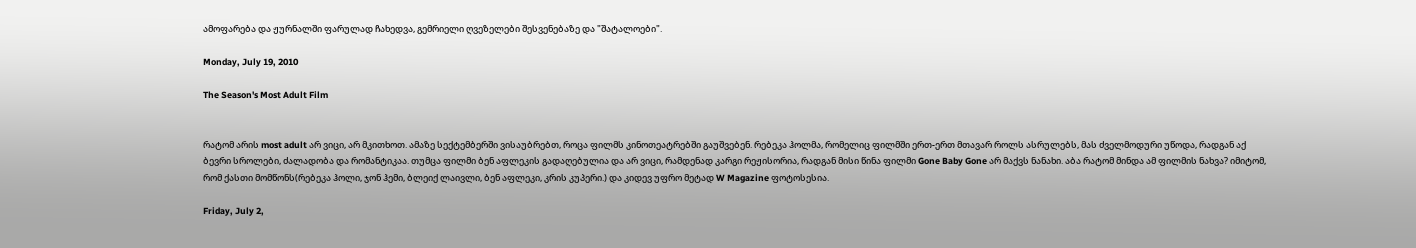ამოფარება და ჟურნალში ფარულად ჩახედვა, გემრიელი ღვეზელები შესვენებაზე და "შატალოები".

Monday, July 19, 2010

The Season's Most Adult Film


რატომ არის most adult არ ვიცი, არ მკითხოთ. ამაზე სექტემბერში ვისაუბრებთ, როცა ფილმს კინოთეატრებში გაუშვებენ. რებეკა ჰოლმა, რომელიც ფილმში ერთ-ერთ მთავარ როლს ასრულებს, მას ძველმოდური უწოდა, რადგან აქ ბევრი სროლები, ძალადობა და რომანტიკაა. თუმცა ფილმი ბენ აფლეკის გადაღებულია და არ ვიცი, რამდენად კარგი რეჟისორია, რადგან მისი წინა ფილმი Gone Baby Gone არ მაქვს ნანახი. აბა რატომ მინდა ამ ფილმის ნახვა? იმიტომ, რომ ქასთი მომწონს(რებეკა ჰოლი, ჯონ ჰემი, ბლეიქ ლაივლი, ბენ აფლეკი, კრის კუპერი.) და კიდევ უფრო მეტად W Magazine ფოტოსესია.

Friday, July 2,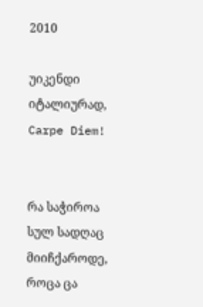2010

უიკენდი იტალიურად, Carpe Diem!


რა საჭიროა სულ სადღაც მიიჩქაროდე, როცა ცა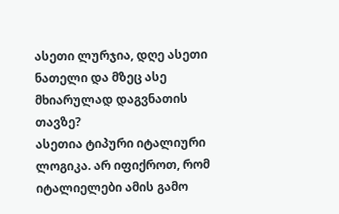ასეთი ლურჯია, დღე ასეთი ნათელი და მზეც ასე მხიარულად დაგვნათის თავზე?
ასეთია ტიპური იტალიური ლოგიკა. არ იფიქროთ, რომ იტალიელები ამის გამო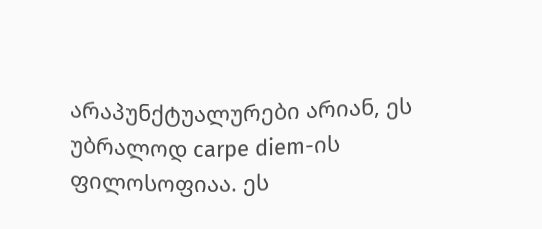არაპუნქტუალურები არიან, ეს უბრალოდ carpe diem-ის ფილოსოფიაა. ეს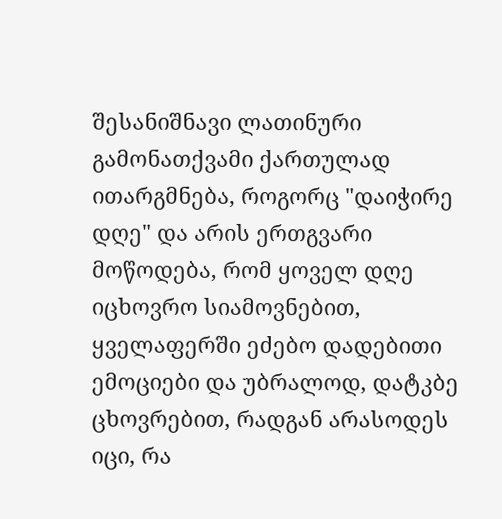შესანიშნავი ლათინური გამონათქვამი ქართულად ითარგმნება, როგორც "დაიჭირე დღე" და არის ერთგვარი მოწოდება, რომ ყოველ დღე იცხოვრო სიამოვნებით, ყველაფერში ეძებო დადებითი ემოციები და უბრალოდ, დატკბე ცხოვრებით, რადგან არასოდეს იცი, რა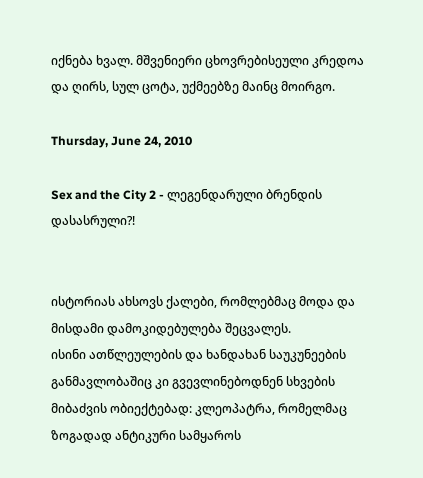იქნება ხვალ. მშვენიერი ცხოვრებისეული კრედოა და ღირს, სულ ცოტა, უქმეებზე მაინც მოირგო.

Thursday, June 24, 2010

Sex and the City 2 - ლეგენდარული ბრენდის დასასრული?!


ისტორიას ახსოვს ქალები, რომლებმაც მოდა და მისდამი დამოკიდებულება შეცვალეს.
ისინი ათწლეულების და ხანდახან საუკუნეების განმავლობაშიც კი გვევლინებოდნენ სხვების მიბაძვის ობიექტებად: კლეოპატრა, რომელმაც ზოგადად ანტიკური სამყაროს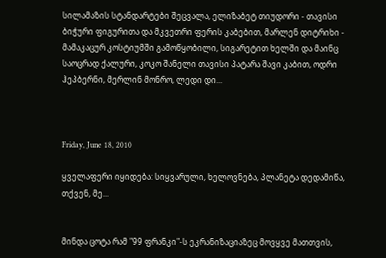სილამაზის სტანდარტები შეცვალა, ელიზაბეტ თიუდორი - თავისი ბიჭური ფიგურითა და მკვეთრი ფერის კაბებით, მარლენ დიტრიხი - მამაკაცურ კოსტიუმში გამოწყობილი, სიგარეტით ხელში და მაინც საოცრად ქალური, კოკო შანელი თავისი პატარა შავი კაბით, ოდრი ჰეპბერნი, მერლინ მონრო, ლედი დი...



Friday, June 18, 2010

ყველაფერი იყიდება: სიყვარული, ხელოვნება, პლანეტა დედამიწა, თქვენ, მე...


მინდა ცოტა რამ "99 ფრანკი"-ს ეკრანიზაციაზეც მოვყვე მათთვის,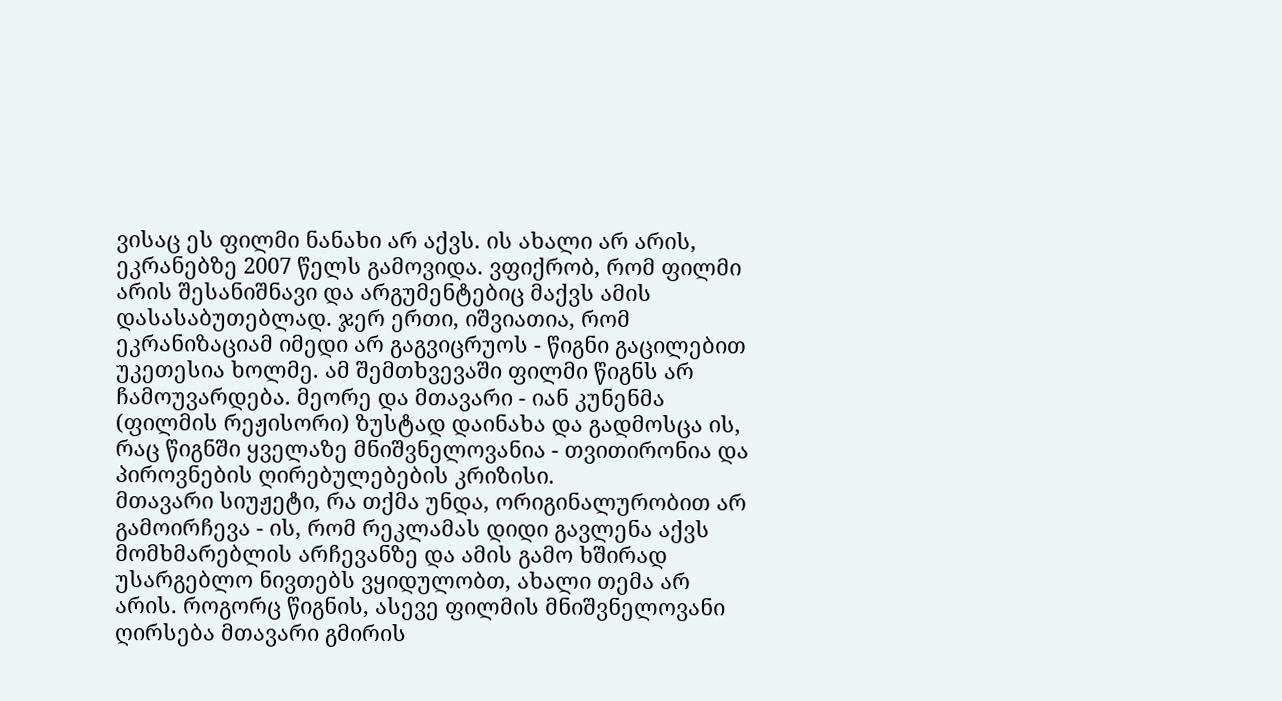ვისაც ეს ფილმი ნანახი არ აქვს. ის ახალი არ არის, ეკრანებზე 2007 წელს გამოვიდა. ვფიქრობ, რომ ფილმი არის შესანიშნავი და არგუმენტებიც მაქვს ამის დასასაბუთებლად. ჯერ ერთი, იშვიათია, რომ ეკრანიზაციამ იმედი არ გაგვიცრუოს - წიგნი გაცილებით უკეთესია ხოლმე. ამ შემთხვევაში ფილმი წიგნს არ ჩამოუვარდება. მეორე და მთავარი - იან კუნენმა (ფილმის რეჟისორი) ზუსტად დაინახა და გადმოსცა ის, რაც წიგნში ყველაზე მნიშვნელოვანია - თვითირონია და პიროვნების ღირებულებების კრიზისი.
მთავარი სიუჟეტი, რა თქმა უნდა, ორიგინალურობით არ გამოირჩევა - ის, რომ რეკლამას დიდი გავლენა აქვს მომხმარებლის არჩევანზე და ამის გამო ხშირად უსარგებლო ნივთებს ვყიდულობთ, ახალი თემა არ არის. როგორც წიგნის, ასევე ფილმის მნიშვნელოვანი ღირსება მთავარი გმირის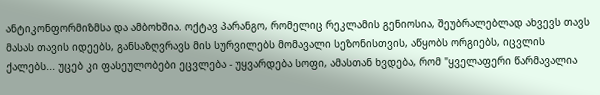ანტიკონფორმიზმსა და ამბოხშია. ოქტავ პარანგო, რომელიც რეკლამის გენიოსია, შეუბრალებლად ახვევს თავს მასას თავის იდეებს, განსაზღვრავს მის სურვილებს მომავალი სეზონისთვის, აწყობს ორგიებს, იცვლის ქალებს... უცებ კი ფასეულობები ეცვლება - უყვარდება სოფი, ამასთან ხვდება, რომ "ყველაფერი წარმავალია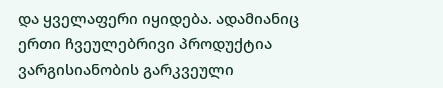და ყველაფერი იყიდება. ადამიანიც ერთი ჩვეულებრივი პროდუქტია ვარგისიანობის გარკვეული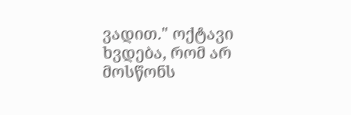ვადით." ოქტავი ხვდება, რომ არ მოსწონს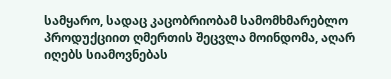სამყარო, სადაც კაცობრიობამ სამომხმარებლო პროდუქციით ღმერთის შეცვლა მოინდომა, აღარ იღებს სიამოვნებას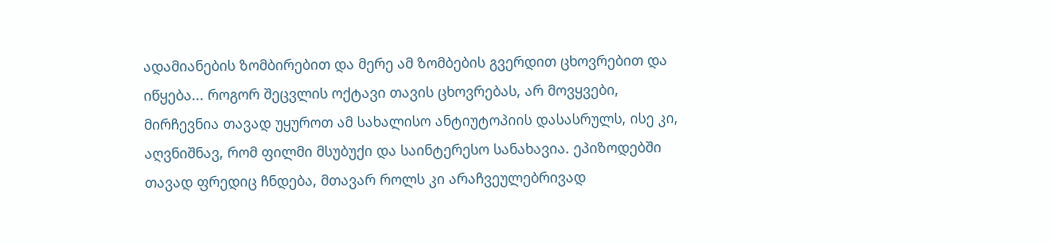ადამიანების ზომბირებით და მერე ამ ზომბების გვერდით ცხოვრებით და იწყება... როგორ შეცვლის ოქტავი თავის ცხოვრებას, არ მოვყვები, მირჩევნია თავად უყუროთ ამ სახალისო ანტიუტოპიის დასასრულს, ისე კი, აღვნიშნავ, რომ ფილმი მსუბუქი და საინტერესო სანახავია. ეპიზოდებში თავად ფრედიც ჩნდება, მთავარ როლს კი არაჩვეულებრივად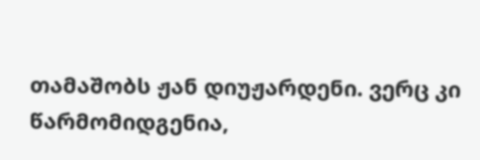თამაშობს ჟან დიუჟარდენი. ვერც კი წარმომიდგენია,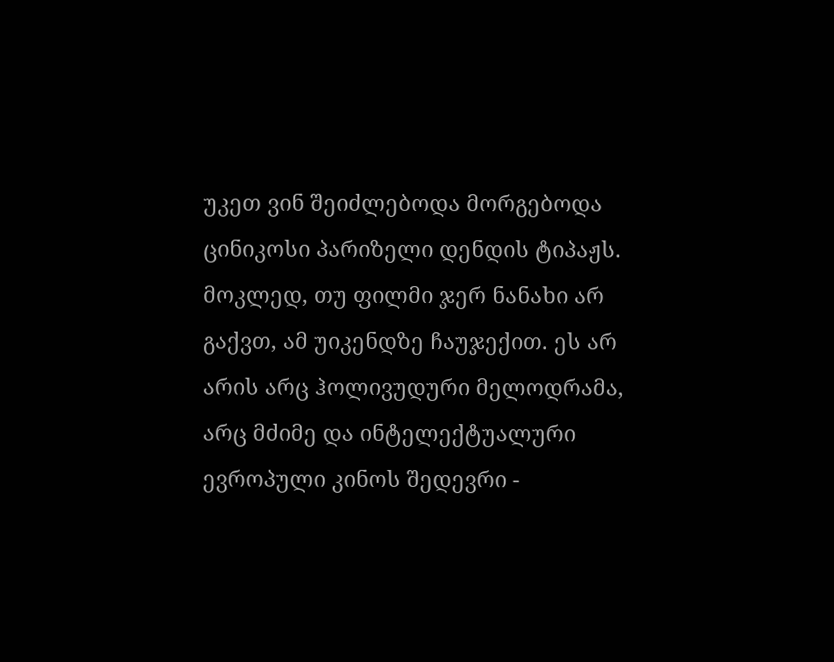უკეთ ვინ შეიძლებოდა მორგებოდა ცინიკოსი პარიზელი დენდის ტიპაჟს.
მოკლედ, თუ ფილმი ჯერ ნანახი არ გაქვთ, ამ უიკენდზე ჩაუჯექით. ეს არ არის არც ჰოლივუდური მელოდრამა, არც მძიმე და ინტელექტუალური ევროპული კინოს შედევრი -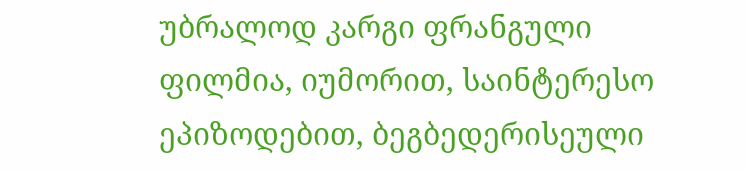უბრალოდ კარგი ფრანგული ფილმია, იუმორით, საინტერესო ეპიზოდებით, ბეგბედერისეული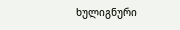ხულიგნური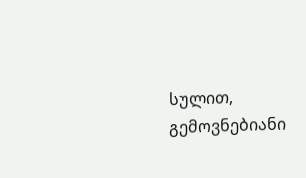სულით, გემოვნებიანი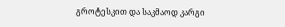გროტესკით და საკმაოდ კარგი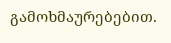გამოხმაურებებით.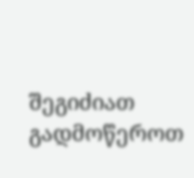შეგიძიათ გადმოწეროთ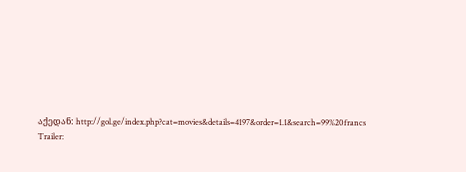აქედან: http://gol.ge/index.php?cat=movies&details=4197&order=1.1&search=99%20francs
Trailer: